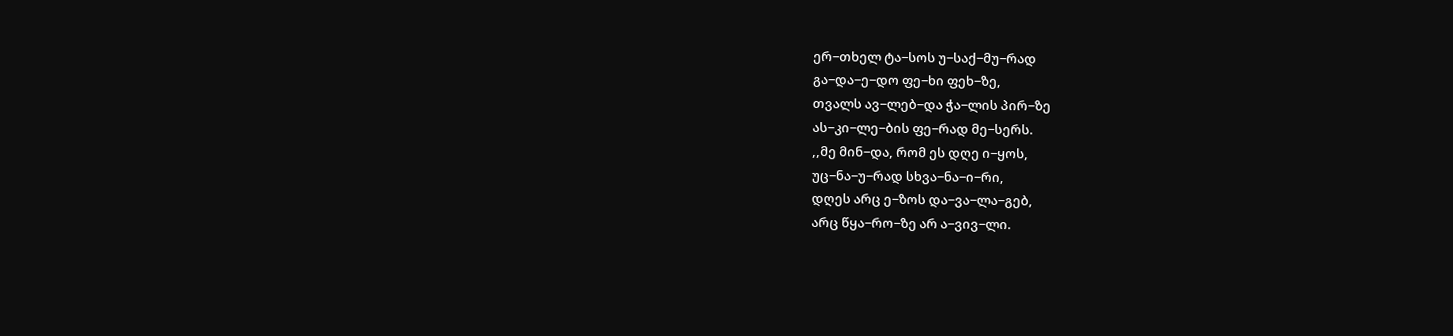ერ−თხელ ტა−სოს უ−საქ−მუ−რად
გა−და−ე−დო ფე−ხი ფეხ−ზე,
თვალს ავ−ლებ−და ჭა−ლის პირ−ზე
ას−კი−ლე−ბის ფე−რად მე−სერს.
,,მე მინ−და, რომ ეს დღე ი−ყოს,
უც−ნა−უ−რად სხვა−ნა−ი−რი,
დღეს არც ე−ზოს და−ვა−ლა−გებ,
არც წყა−რო−ზე არ ა−ვივ−ლი.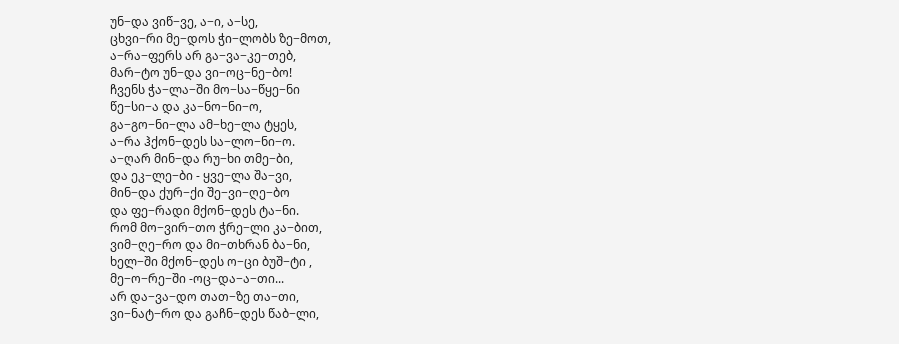უნ−და ვიწ−ვე, ა−ი, ა−სე,
ცხვი−რი მე−დოს ჭი−ლობს ზე−მოთ,
ა−რა−ფერს არ გა−ვა−კე−თებ,
მარ−ტო უნ−და ვი−ოც−ნე−ბო!
ჩვენს ჭა−ლა−ში მო−სა−წყე−ნი
წე−სი−ა და კა−ნო−ნი−ო,
გა−გო−ნი−ლა ამ−ხე−ლა ტყეს,
ა−რა ჰქონ−დეს სა−ლო−ნი−ო.
ა−ღარ მინ−და რუ−ხი თმე−ბი,
და ეკ−ლე−ბი - ყვე−ლა შა−ვი,
მინ−და ქურ−ქი შე−ვი−ღე−ბო
და ფე−რადი მქონ−დეს ტა−ნი.
რომ მო−ვირ−თო ჭრე−ლი კა−ბით,
ვიმ−ღე−რო და მი−თხრან ბა−ნი,
ხელ−ში მქონ−დეს ო−ცი ბუშ−ტი ,
მე−ო−რე−ში -ოც−და−ა−თი...
არ და−ვა−დო თათ−ზე თა−თი,
ვი−ნატ−რო და გაჩნ−დეს წაბ−ლი,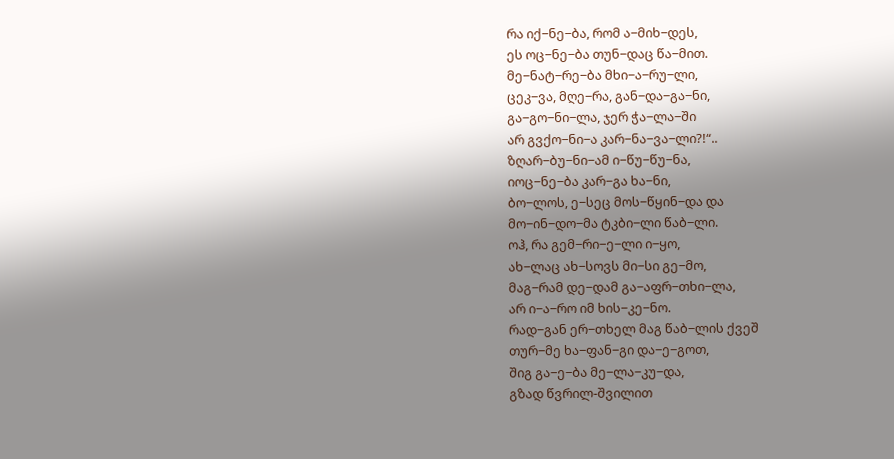რა იქ−ნე−ბა, რომ ა−მიხ−დეს,
ეს ოც−ნე−ბა თუნ−დაც წა−მით.
მე−ნატ−რე−ბა მხი−ა−რუ−ლი,
ცეკ−ვა, მღე−რა, გან−და−გა−ნი,
გა−გო−ნი−ლა, ჯერ ჭა−ლა−ში
არ გვქო−ნი−ა კარ−ნა−ვა−ლი?!“..
ზღარ−ბუ−ნი−ამ ი−წუ−წუ−ნა,
იოც−ნე−ბა კარ−გა ხა−ნი,
ბო−ლოს, ე−სეც მოს−წყინ−და და
მო−ინ−დო−მა ტკბი−ლი წაბ−ლი.
ოჰ, რა გემ−რი−ე−ლი ი−ყო,
ახ−ლაც ახ−სოვს მი−სი გე−მო,
მაგ−რამ დე−დამ გა−აფრ−თხი−ლა,
არ ი−ა−რო იმ ხის−კე−ნო.
რად−გან ერ−თხელ მაგ წაბ−ლის ქვეშ
თურ−მე ხა−ფან−გი და−ე−გოთ,
შიგ გა−ე−ბა მე−ლა−კუ−და,
გზად წვრილ-შვილით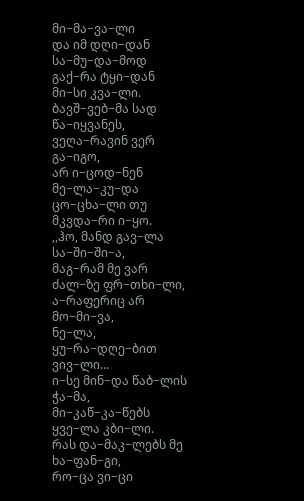მი−მა−ვა−ლი
და იმ დღი−დან სა−მუ−და−მოდ
გაქ−რა ტყი−დან მი−სი კვა−ლი.
ბავშ−ვებ−მა სად წა−იყვანეს,
ვეღა−რავინ ვერ გა−იგო,
არ ი−ცოდ−ნენ მე−ლა−კუ−და
ცო−ცხა−ლი თუ მკვდა−რი ი−ყო.
,,ჰო, მანდ გავ−ლა სა−ში−ში−ა,
მაგ−რამ მე ვარ ძალ−ზე ფრ−თხი−ლი,
ა−რაფერიც არ მო−მი−ვა,
ნე−ლა, ყუ−რა−დღე−ბით ვივ−ლი...
ი−სე მინ−და წაბ−ლის ჭა−მა,
მი−კაწ−კა−წებს ყვე−ლა კბი−ლი.
რას და−მაკ−ლებს მე ხა−ფან−გი,
რო−ცა ვი−ცი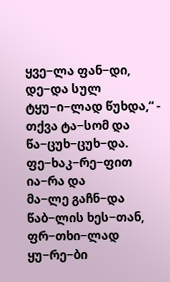ყვე−ლა ფან−დი,
დე−და სულ ტყუ−ი−ლად წუხდა,“ -
თქვა ტა−სომ და წა−ცუხ−ცუხ−და.
ფე−ხაკ−რე−ფით ია−რა და
მა−ლე გაჩნ−და წაბ−ლის ხეს−თან,
ფრ−თხი−ლად ყუ−რე−ბი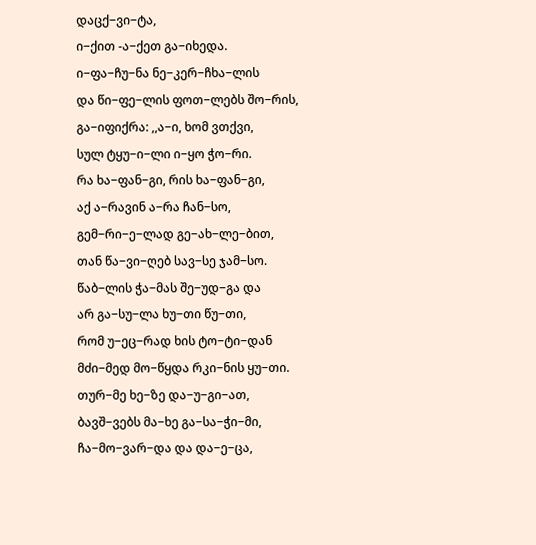დაცქ−ვი−ტა,
ი−ქით -ა−ქეთ გა−იხედა.
ი−ფა−ჩუ−ნა ნე−კერ−ჩხა−ლის
და წი−ფე−ლის ფოთ−ლებს შო−რის,
გა−იფიქრა: ,,ა−ი, ხომ ვთქვი,
სულ ტყუ−ი−ლი ი−ყო ჭო−რი.
რა ხა−ფან−გი, რის ხა−ფან−გი,
აქ ა−რავინ ა−რა ჩან−სო,
გემ−რი−ე−ლად გე−ახ−ლე−ბით,
თან წა−ვი−ღებ სავ−სე ჯამ−სო.
წაბ−ლის ჭა−მას შე−უდ−გა და
არ გა−სუ−ლა ხუ−თი წუ−თი,
რომ უ−ეც−რად ხის ტო−ტი−დან
მძი−მედ მო−წყდა რკი−ნის ყუ−თი.
თურ−მე ხე−ზე და−უ−გი−ათ,
ბავშ−ვებს მა−ხე გა−სა−ჭი−მი,
ჩა−მო−ვარ−და და და−ე−ცა,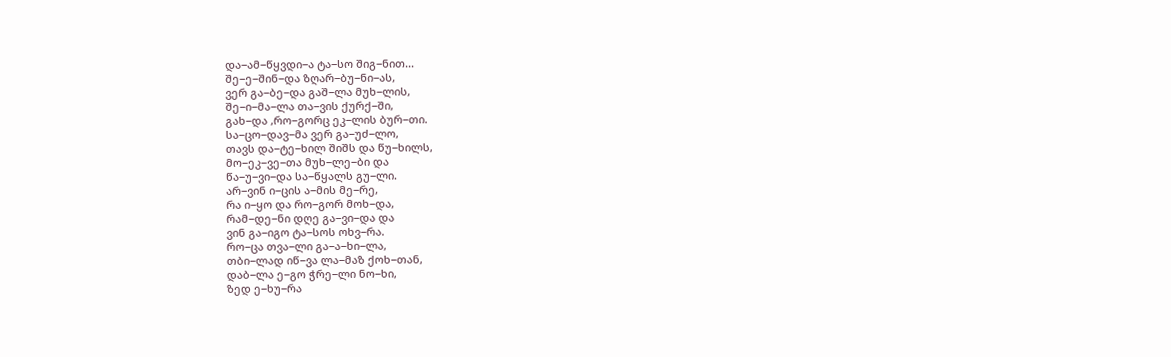და−ამ−წყვდი−ა ტა−სო შიგ−ნით...
შე−ე−შინ−და ზღარ−ბუ−ნი−ას,
ვერ გა−ბე−და გაშ−ლა მუხ−ლის,
შე−ი−მა−ლა თა−ვის ქურქ−ში,
გახ−და ,რო−გორც ეკ−ლის ბურ−თი.
სა−ცო−დავ−მა ვერ გა−უძ−ლო,
თავს და−ტე−ხილ შიშს და წუ−ხილს,
მო−ეკ−ვე−თა მუხ−ლე−ბი და
წა−უ−ვი−და სა−წყალს გუ−ლი.
არ−ვინ ი−ცის ა−მის მე−რე,
რა ი−ყო და რო−გორ მოხ−და,
რამ−დე−ნი დღე გა−ვი−და და
ვინ გა−იგო ტა−სოს ოხვ−რა.
რო−ცა თვა−ლი გა−ა−ხი−ლა,
თბი−ლად იწ−ვა ლა−მაზ ქოხ−თან,
დაბ−ლა ე−გო ჭრე−ლი ნო−ხი,
ზედ ე−ხუ−რა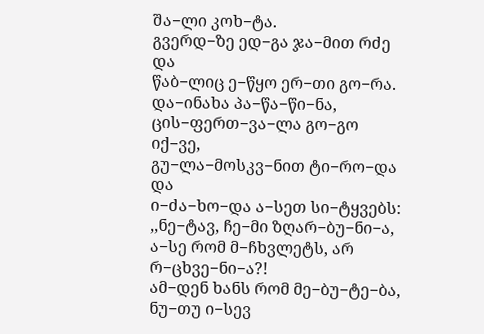შა−ლი კოხ−ტა.
გვერდ−ზე ედ−გა ჯა−მით რძე და
წაბ−ლიც ე−წყო ერ−თი გო−რა.
და−ინახა პა−წა−წი−ნა,
ცის−ფერთ−ვა−ლა გო−გო იქ−ვე,
გუ−ლა−მოსკვ−ნით ტი−რო−და და
ი−ძა−ხო−და ა−სეთ სი−ტყვებს:
,,ნე−ტავ, ჩე−მი ზღარ−ბუ−ნი−ა,
ა−სე რომ მ−ჩხვლეტს, არ რ−ცხვე−ნი−ა?!
ამ−დენ ხანს რომ მე−ბუ−ტე−ბა,
ნუ−თუ ი−სევ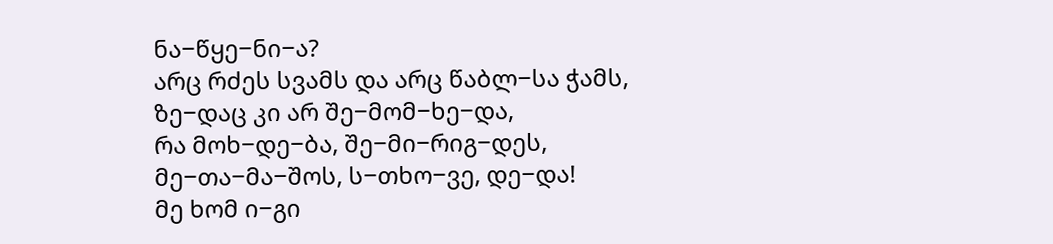ნა−წყე−ნი−ა?
არც რძეს სვამს და არც წაბლ−სა ჭამს,
ზე−დაც კი არ შე−მომ−ხე−და,
რა მოხ−დე−ბა, შე−მი−რიგ−დეს,
მე−თა−მა−შოს, ს−თხო−ვე, დე−და!
მე ხომ ი−გი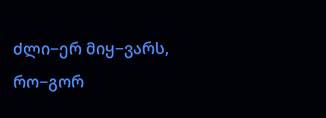ძლი−ერ მიყ−ვარს,
რო−გორ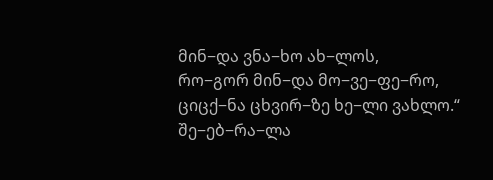მინ−და ვნა−ხო ახ−ლოს,
რო−გორ მინ−და მო−ვე−ფე−რო,
ციცქ−ნა ცხვირ−ზე ხე−ლი ვახლო.“
შე−ებ−რა−ლა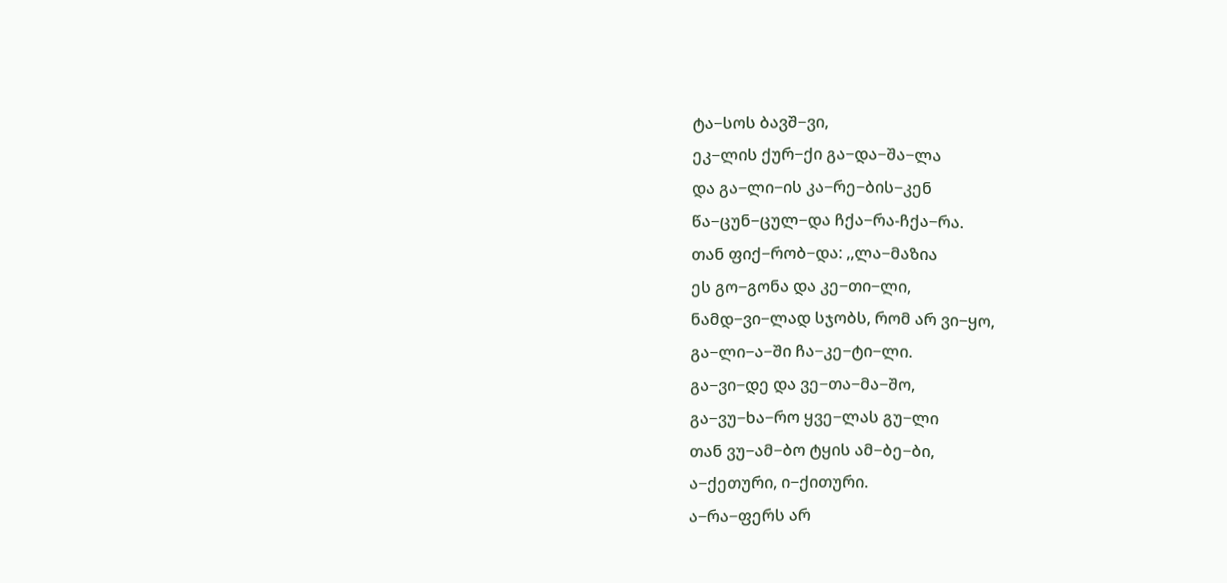ტა−სოს ბავშ−ვი,
ეკ−ლის ქურ−ქი გა−და−შა−ლა
და გა−ლი−ის კა−რე−ბის−კენ
წა−ცუნ−ცულ−და ჩქა−რა-ჩქა−რა.
თან ფიქ−რობ−და: ,,ლა−მაზია
ეს გო−გონა და კე−თი−ლი,
ნამდ−ვი−ლად სჯობს, რომ არ ვი−ყო,
გა−ლი−ა−ში ჩა−კე−ტი−ლი.
გა−ვი−დე და ვე−თა−მა−შო,
გა−ვუ−ხა−რო ყვე−ლას გუ−ლი
თან ვუ−ამ−ბო ტყის ამ−ბე−ბი,
ა−ქეთური, ი−ქითური.
ა−რა−ფერს არ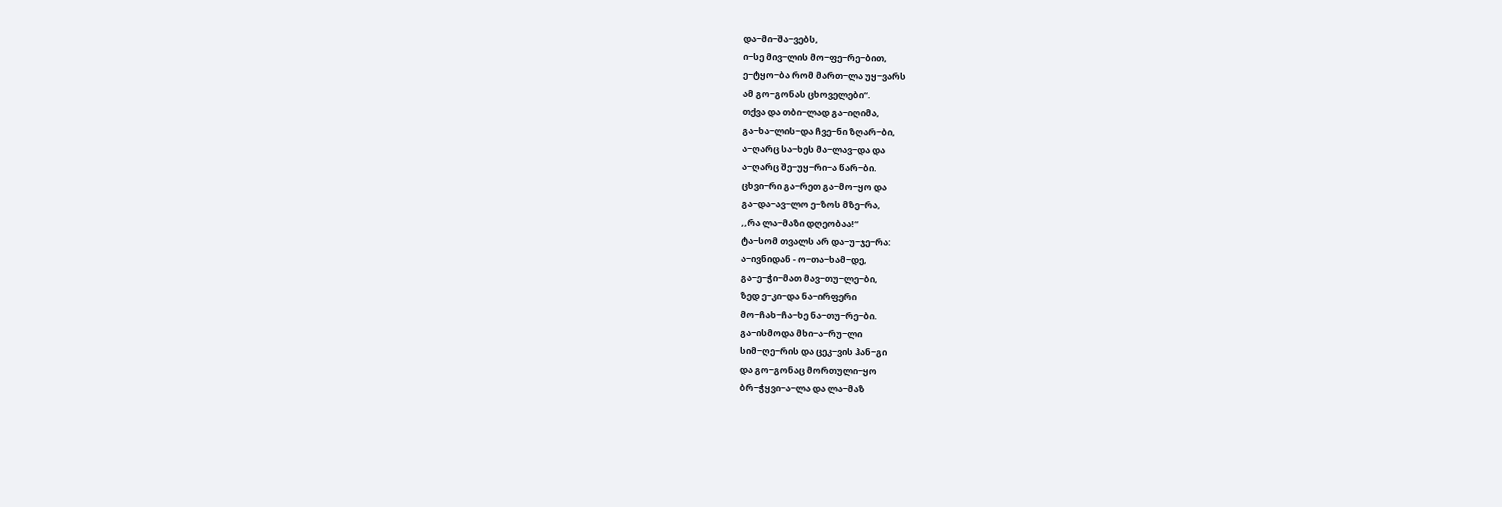და−მი−შა−ვებს,
ი−სე მივ−ლის მო−ფე−რე−ბით,
ე−ტყო−ბა რომ მართ−ლა უყ−ვარს
ამ გო−გონას ცხოველები“.
თქვა და თბი−ლად გა−იღიმა,
გა−ხა−ლის−და ჩვე−ნი ზღარ−ბი,
ა−ღარც სა−ხეს მა−ლავ−და და
ა−ღარც შე−უყ−რი−ა წარ−ბი.
ცხვი−რი გა−რეთ გა−მო−ყო და
გა−და−ავ−ლო ე−ზოს მზე−რა,
,,რა ლა−მაზი დღეობაა!“
ტა−სომ თვალს არ და−უ−ჯე−რა:
ა−ივნიდან - ო−თა−ხამ−დე,
გა−ე−ჭი−მათ მავ−თუ−ლე−ბი,
ზედ ე−კი−და ნა−ირფერი
მო−ჩახ−ჩა−ხე ნა−თუ−რე−ბი.
გა−ისმოდა მხი−ა−რუ−ლი
სიმ−ღე−რის და ცეკ−ვის ჰან−გი
და გო−გონაც მორთული−ყო
ბრ−ჭყვი−ა−ლა და ლა−მაზ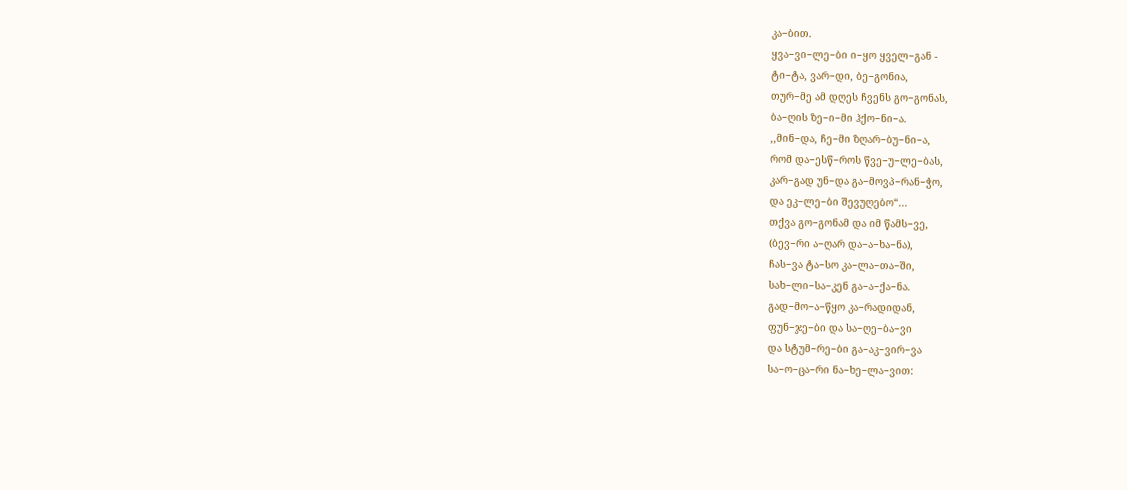კა−ბით.
ყვა−ვი−ლე−ბი ი−ყო ყველ−გან -
ტი−ტა, ვარ−დი, ბე−გონია,
თურ−მე ამ დღეს ჩვენს გო−გონას,
ბა−ღის ზე−ი−მი ჰქო−ნი−ა.
,,მინ−და, ჩე−მი ზღარ−ბუ−ნი−ა,
რომ და−ესწ−როს წვე−უ−ლე−ბას,
კარ−გად უნ−და გა−მოვპ−რან−ჭო,
და ეკ−ლე−ბი შევუღებო“...
თქვა გო−გონამ და იმ წამს−ვე,
(ბევ−რი ა−ღარ და−ა−ხა−ნა),
ჩას−ვა ტა−სო კა−ლა−თა−ში,
სახ−ლი−სა−კენ გა−ა−ქა−ნა.
გად−მო−ა−წყო კა−რადიდან,
ფუნ−ჯე−ბი და სა−ღე−ბა−ვი
და სტუმ−რე−ბი გა−აკ−ვირ−ვა
სა−ო−ცა−რი ნა−ხე−ლა−ვით: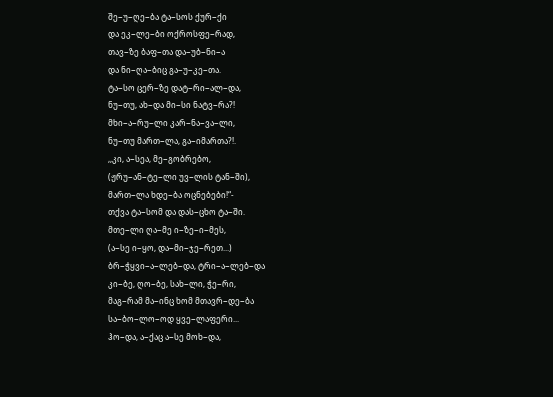შე−უ−ღე−ბა ტა−სოს ქურ−ქი
და ეკ−ლე−ბი ოქროსფე−რად,
თავ−ზე ბაფ−თა და−უბ−ნი−ა
და ნი−ღა−ბიც გა−უ−კე−თა.
ტა−სო ცერ−ზე დატ−რი−ალ−და,
ნუ−თუ, ახ−და მი−სი ნატვ−რა?!
მხი−ა−რუ−ლი კარ−ნა−ვა−ლი,
ნუ−თუ მართ−ლა, გა−იმართა?!.
,,კი, ა−სეა, მე−გობრებო,
(ჟრუ−ან−ტე−ლი უვ−ლის ტან−ში),
მართ−ლა ხდე−ბა ოცნებები!“-
თქვა ტა−სომ და დას−ცხო ტა−ში.
მთე−ლი ღა−მე ი−ზე−ი−მეს,
(ა−სე ი−ყო, და−მი−ჯე−რეთ...)
ბრ−ჭყვი−ა−ლებ−და, ტრი−ა−ლებ−და
კი−ბე, ღო−ბე, სახ−ლი, ჭე−რი,
მაგ−რამ მა−ინც ხომ მთავრ−დე−ბა
სა−ბო−ლო−ოდ ყვე−ლაფერი...
ჰო−და, ა−ქაც ა−სე მოხ−და,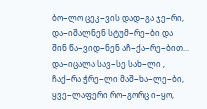ბო−ლო ცეკ−ვის დად−გა ჯე−რი,
და−იშალნენ სტუმ−რე−ბი და
შინ წა−ვიდ−ნენ აჩ−ქა−რე−ბით...
და−იცალა სავ−სე სახ−ლი ,
ჩაქ−რა ჭრე−ლი მაშ−ხა−ლე−ბი,
ყვე−ლაფერი რო−გორც ი−ყო,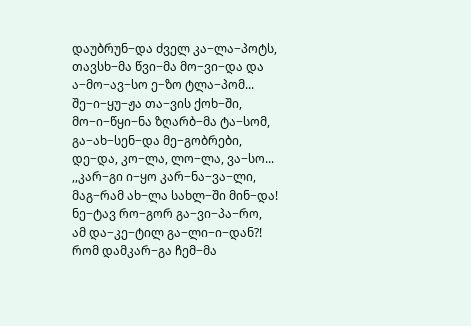დაუბრუნ−და ძველ კა−ლა−პოტს,
თავსხ−მა წვი−მა მო−ვი−და და
ა−მო−ავ−სო ე−ზო ტლა−პომ...
შე−ი−ყუ−ჟა თა−ვის ქოხ−ში,
მო−ი−წყი−ნა ზღარბ−მა ტა−სომ,
გა−ახ−სენ−და მე−გობრები,
დე−და, კო−ლა, ლო−ლა, ვა−სო...
,,კარ−გი ი−ყო კარ−ნა−ვა−ლი,
მაგ−რამ ახ−ლა სახლ−ში მინ−და!
ნე−ტავ რო−გორ გა−ვი−პა−რო,
ამ და−კე−ტილ გა−ლი−ი−დან?!
რომ დამკარ−გა ჩემ−მა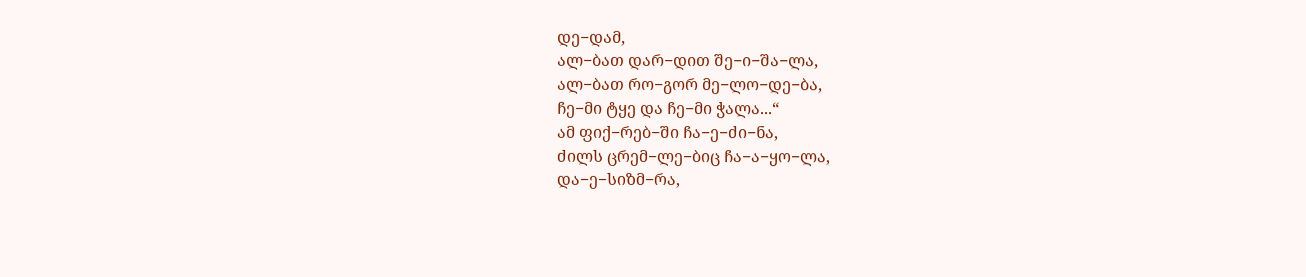დე−დამ,
ალ−ბათ დარ−დით შე−ი−შა−ლა,
ალ−ბათ რო−გორ მე−ლო−დე−ბა,
ჩე−მი ტყე და ჩე−მი ჭალა...“
ამ ფიქ−რებ−ში ჩა−ე−ძი−ნა,
ძილს ცრემ−ლე−ბიც ჩა−ა−ყო−ლა,
და−ე−სიზმ−რა,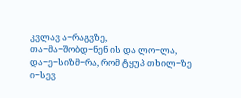კვლავ ა−რაგვზე,
თა−მა−შობდ−ნენ ის და ლო−ლა,
და−ე−სიზმ−რა, რომ ტყუპ თხილ−ზე
ი−სევ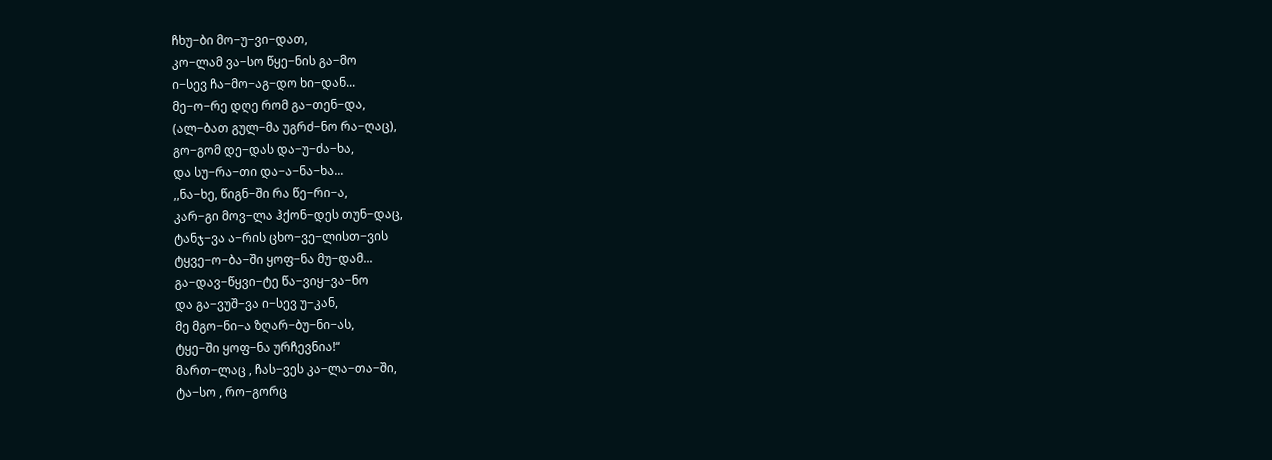ჩხუ−ბი მო−უ−ვი−დათ,
კო−ლამ ვა−სო წყე−ნის გა−მო
ი−სევ ჩა−მო−აგ−დო ხი−დან...
მე−ო−რე დღე რომ გა−თენ−და,
(ალ−ბათ გულ−მა უგრძ−ნო რა−ღაც),
გო−გომ დე−დას და−უ−ძა−ხა,
და სუ−რა−თი და−ა−ნა−ხა...
,,ნა−ხე, წიგნ−ში რა წე−რი−ა,
კარ−გი მოვ−ლა ჰქონ−დეს თუნ−დაც,
ტანჯ−ვა ა−რის ცხო−ვე−ლისთ−ვის
ტყვე−ო−ბა−ში ყოფ−ნა მუ−დამ...
გა−დავ−წყვი−ტე წა−ვიყ−ვა−ნო
და გა−ვუშ−ვა ი−სევ უ−კან,
მე მგო−ნი−ა ზღარ−ბუ−ნი−ას,
ტყე−ში ყოფ−ნა ურჩევნია!“
მართ−ლაც , ჩას−ვეს კა−ლა−თა−ში,
ტა−სო , რო−გორც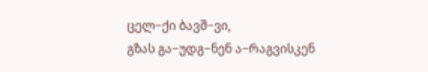ცელ−ქი ბავშ−ვი,
გზას გა−უდგ−ნენ ა−რაგვისკენ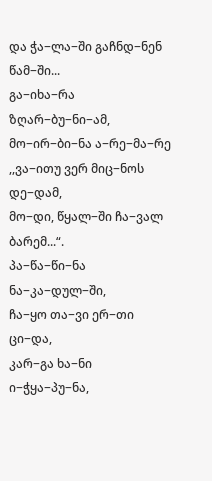და ჭა−ლა−ში გაჩნდ−ნენ წამ−ში...
გა−იხა−რა ზღარ−ბუ−ნი−ამ,
მო−ირ−ბი−ნა ა−რე−მა−რე
,,ვა−ითუ ვერ მიც−ნოს დე−დამ,
მო−დი, წყალ−ში ჩა−ვალ ბარემ...“.
პა−წა−წი−ნა ნა−კა−დულ−ში,
ჩა−ყო თა−ვი ერ−თი ცი−და,
კარ−გა ხა−ნი ი−ჭყა−პუ−ნა,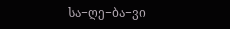სა−ღე−ბა−ვი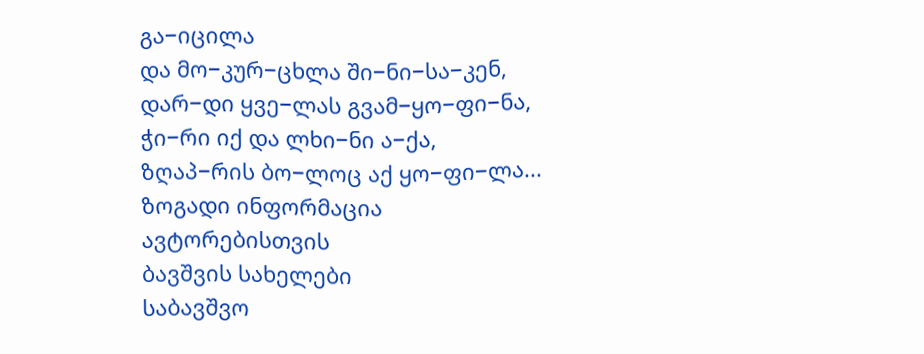გა−იცილა
და მო−კურ−ცხლა ში−ნი−სა−კენ,
დარ−დი ყვე−ლას გვამ−ყო−ფი−ნა,
ჭი−რი იქ და ლხი−ნი ა−ქა,
ზღაპ−რის ბო−ლოც აქ ყო−ფი−ლა...
ზოგადი ინფორმაცია
ავტორებისთვის
ბავშვის სახელები
საბავშვო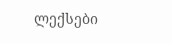ლექსები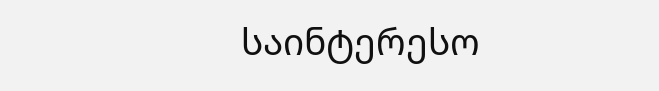საინტერესო